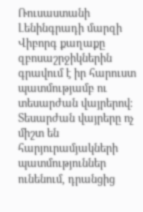Ռուսաստանի Լենինգրադի մարզի Վիբորգ քաղաքը զբոսաշրջիկներին գրավում է իր հարուստ պատմությամբ ու տեսարժան վայրերով։ Տեսարժան վայրերը ոչ միշտ են հարյուրամյակների պատմություններ ունենում, դրանցից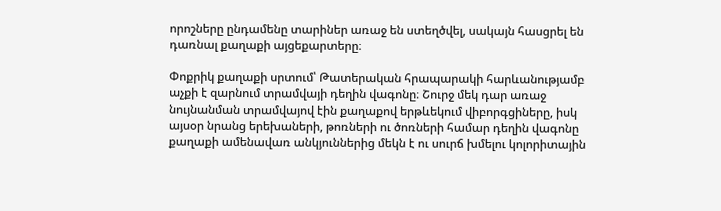որոշները ընդամենը տարիներ առաջ են ստեղծվել, սակայն հասցրել են դառնալ քաղաքի այցեքարտերը։

Փոքրիկ քաղաքի սրտում՝ Թատերական հրապարակի հարևանությամբ աչքի է զարնում տրամվայի դեղին վագոնը։ Շուրջ մեկ դար առաջ նույնանման տրամվայով էին քաղաքով երթևեկում վիբորգցիները, իսկ այսօր նրանց երեխաների, թոռների ու ծոռների համար դեղին վագոնը քաղաքի ամենավառ անկյուններից մեկն է ու սուրճ խմելու կոլորիտային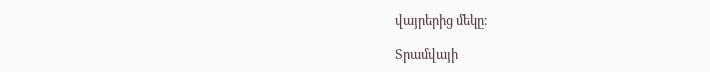վայրերից մեկը։

Տրամվայի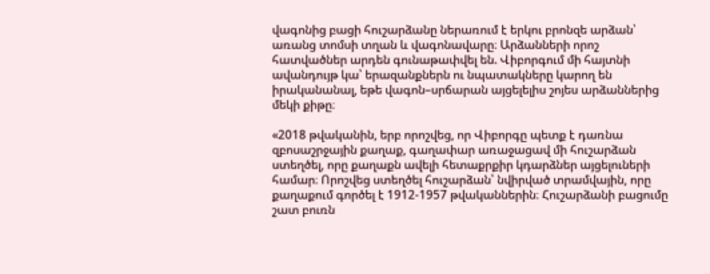վագոնից բացի հուշարձանը ներառում է երկու բրոնզե արձան՝ առանց տոմսի տղան և վագոնավարը։ Արձանների որոշ հատվածներ արդեն գունաթափվել են. Վիբորգում մի հայտնի ավանդույթ կա՝ երազանքներն ու նպատակները կարող են իրականանալ, եթե վագոն–սրճարան այցելելիս շոյես արձաններից մեկի քիթը։

«2018 թվականին, երբ որոշվեց, որ Վիբորգը պետք է դառնա զբոսաշրջային քաղաք, գաղափար առաջացավ մի հուշարձան ստեղծել, որը քաղաքն ավելի հետաքրքիր կդարձներ այցելուների համար։ Որոշվեց ստեղծել հուշարձան՝ նվիրված տրամվային, որը քաղաքում գործել է 1912-1957 թվականներին։ Հուշարձանի բացումը շատ բուռն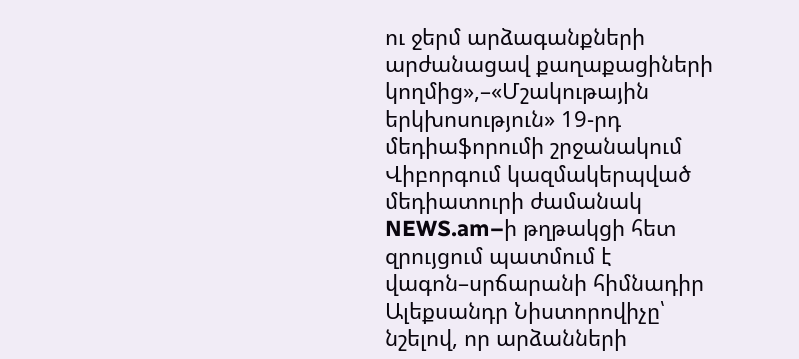ու ջերմ արձագանքների արժանացավ քաղաքացիների կողմից»,–«Մշակութային երկխոսություն» 19-րդ մեդիաֆորումի շրջանակում Վիբորգում կազմակերպված մեդիատուրի ժամանակ NEWS.am–ի թղթակցի հետ զրույցում պատմում է վագոն–սրճարանի հիմնադիր Ալեքսանդր Նիստորովիչը՝ նշելով, որ արձանների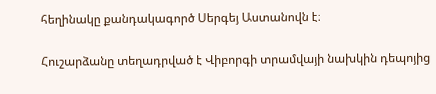հեղինակը քանդակագործ Սերգեյ Աստանովն է։

Հուշարձանը տեղադրված է Վիբորգի տրամվայի նախկին դեպոյից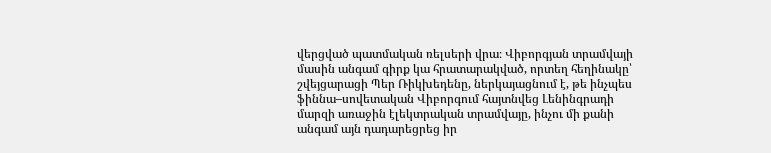վերցված պատմական ռելսերի վրա։ Վիբորգյան տրամվայի մասին անգամ գիրք կա հրատարակված, որտեղ հեղինակը՝ շվեյցարացի Պեր Ռիկխեդենը, ներկայացնում է, թե ինչպես ֆիննա–սովետական Վիբորգում հայտնվեց Լենինգրադի մարզի առաջին էլեկտրական տրամվայը, ինչու մի քանի անգամ այն դադարեցրեց իր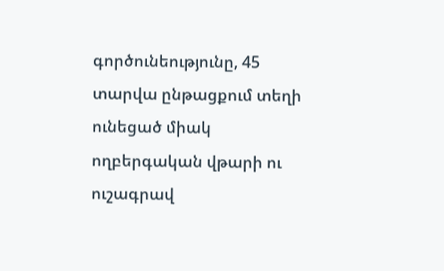գործունեությունը, 45 տարվա ընթացքում տեղի ունեցած միակ ողբերգական վթարի ու ուշագրավ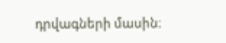դրվագների մասին։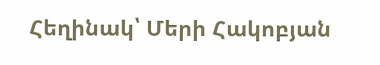Հեղինակ՝ Մերի Հակոբյան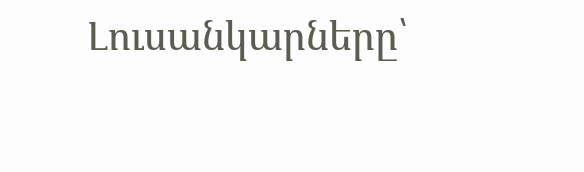Լուսանկարները՝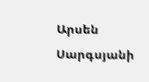Արսեն Սարգսյանի